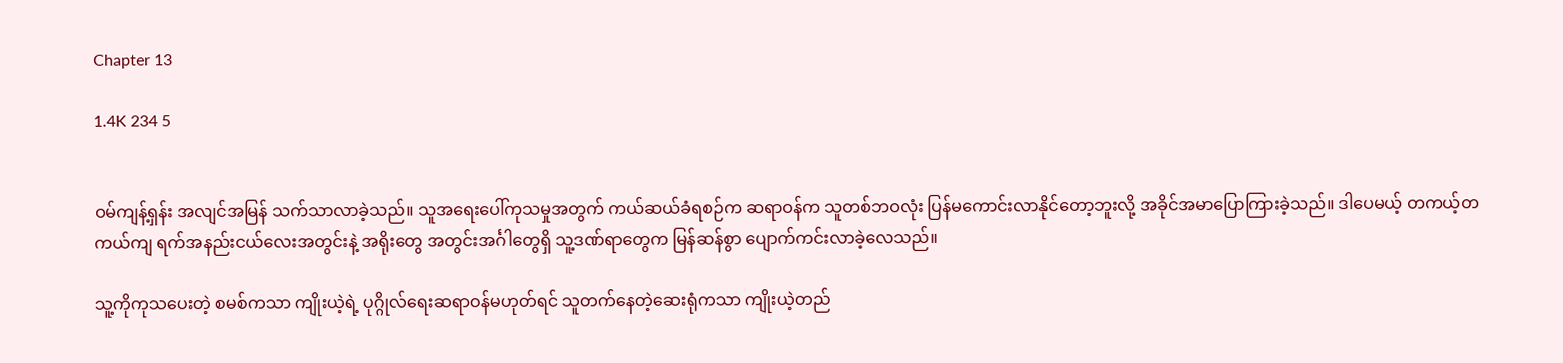Chapter 13

1.4K 234 5


ဝမ်ကျန့်ရှန်း အလျင်အမြန် သက်သာလာခဲ့သည်။ သူအရေးပေါ်ကုသမှုအတွက် ကယ်ဆယ်ခံရစဉ်က ဆရာဝန်က သူတစ်ဘဝလုံး ပြန်မကောင်းလာနိုင်တော့ဘူးလို့ အခိုင်အမာပြောကြားခဲ့သည်။ ဒါပေမယ့် တကယ့်တကယ်ကျ ရက်အနည်းငယ်လေးအတွင်းနဲ့ အရိုးတွေ အတွင်းအင်္ဂါတွေရှိ သူ့ဒဏ်ရာတွေက မြန်ဆန်စွာ ပျောက်ကင်းလာခဲ့လေသည်။

သူ့ကိုကုသပေးတဲ့ စမစ်ကသာ ကျိုးယဲ့ရဲ့ ပုဂ္ဂိုလ်ရေးဆရာဝန်မဟုတ်ရင် သူတက်နေတဲ့ဆေးရုံကသာ ကျိုးယဲ့တည်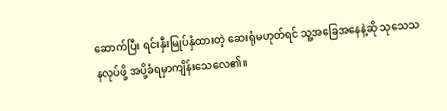ဆောက်ပြီး ရင်းနှီးမြုပ်နှံထားတဲ့ ဆေးရုံမဟုတ်ရင် သူ့အခြေအနေနဲ့ဆို သုသေသနလုပ်ဖို့ အပို့ခံရမှာကျိန်းသေလေ၏။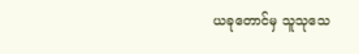ယခုတောင်မှ သူသုသေ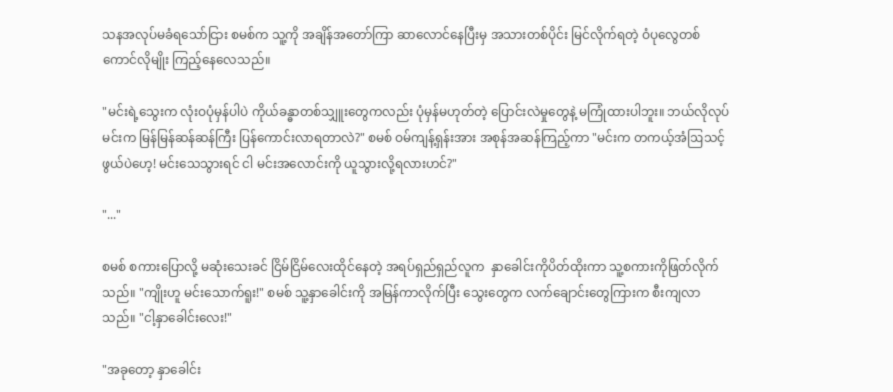သနအလုပ်မခံရသော်ငြား စမစ်က သူ့ကို အချိန်အတော်ကြာ ဆာလောင်နေပြီးမှ အသားတစ်ပိုင်း မြင်လိုက်ရတဲ့ ဝံပုလွေတစ်ကောင်လိုမျိုး ကြည့်နေလေသည်။

"မင်းရဲ့သွေးက လုံးဝပုံမှန်ပါပဲ ကိုယ်ခန္ဓာတစ်သျှူးတွေကလည်း ပုံမှန်မဟုတ်တဲ့ ပြောင်းလဲမှုတွေနဲ့ မကြုံထားပါဘူး။ ဘယ်လိုလုပ် မင်းက မြန်မြန်ဆန်ဆန်ကြီး ပြန်ကောင်းလာရတာလဲ?" စမစ် ဝမ်ကျန့်ရှန်းအား အစုန်အဆန်ကြည့်ကာ "မင်းက တကယ့်အံဩသင့်ဖွယ်ပဲဟေ့! မင်းသေသွားရင် ငါ မင်းအလောင်းကို ယူသွားလို့ရလားဟင်?"

"..."

စမစ် စကားပြောလို့ မဆုံးသေးခင် ငြိမ်ငြိမ်လေးထိုင်နေတဲ့ အရပ်ရှည်ရှည်လူက  နှာခေါင်းကိုပိတ်ထိုးကာ သူ့စကားကိုဖြတ်လိုက်သည်။ "ကျိုးဟူ မင်းသောက်ရူး!" စမစ် သူ့နှာခေါင်းကို အမြန်ကာလိုက်ပြီး သွေးတွေက လက်ချောင်းတွေကြားက စီးကျလာသည်။ "ငါ့‌နှာခေါင်းလေး!"

"အခုတော့ နှာခေါင်း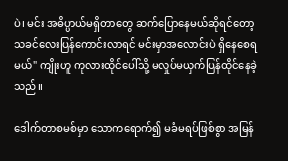ပဲ၊ မင်း အဓိပ္ပာယ်မရှိတာတွေ ဆက်ပြောနေမယ်ဆိုရင်တော့ သခင်လေးပြန်ကောင်းလာရင် မင်းမှာအလောင်းပဲ ရှိနေစေရမယ်" ကျိုးဟူ ကုလားထိုင်ပေါ်သို့ မလှုပ်မယှက်ပြန်ထိုင်နေခဲ့သည်။

ဒေါက်တာစမစ်မှာ သောကရောက်၍ မခံမရပ်ဖြစ်စွာ အမြန်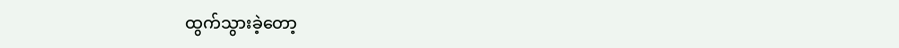ထွက်သွားခဲ့တော့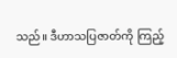သည်။ ဒီဟာသပြဇာတ်ကို ကြည့်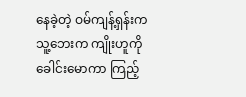နေခဲ့တဲ့ ဝမ်ကျန့်ရှန်းက သူ့ဘေးက ကျိုးဟူကို ခေါင်းမောကာ ကြည့်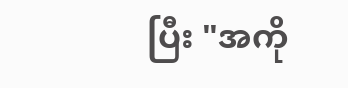ပြီး "အကို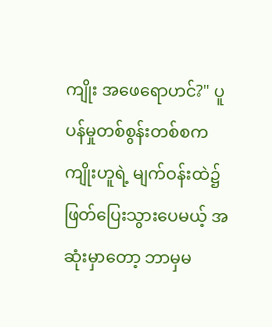ကျိုး အဖေရောဟင်?" ပူပန်မှုတစ်စွန်းတစ်စက ကျိုးဟူရဲ့ မျက်ဝန်းထဲ၌ ဖြတ်ပြေးသွားပေမယ့် အဆုံးမှာတော့ ဘာမှမ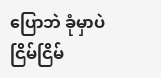ပြောဘဲ ခုံမှာပဲ ငြိမ်ငြိမ်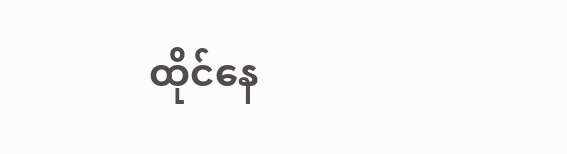ထိုင်နေ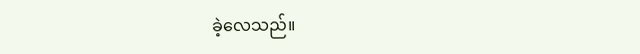ခဲ့လေသည်။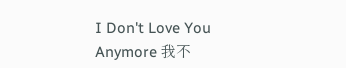I Don't Love You Anymore 我不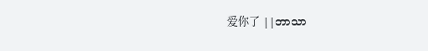爱你了 ||ဘာသာ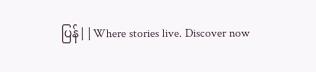ပြန်||Where stories live. Discover now